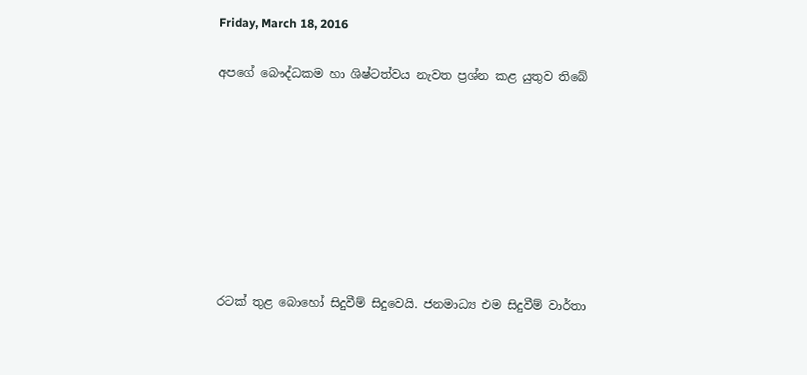Friday, March 18, 2016

අපගේ බෞද්ධකම හා ශිෂ්ටත්වය නැවත ප්‍රශ්න කළ යුතුව තිබේ








රටක් තුළ බොහෝ සිදුවීම් සිදුවෙයි. ජනමාධ්‍ය එම සිදුවීම් වාර්තා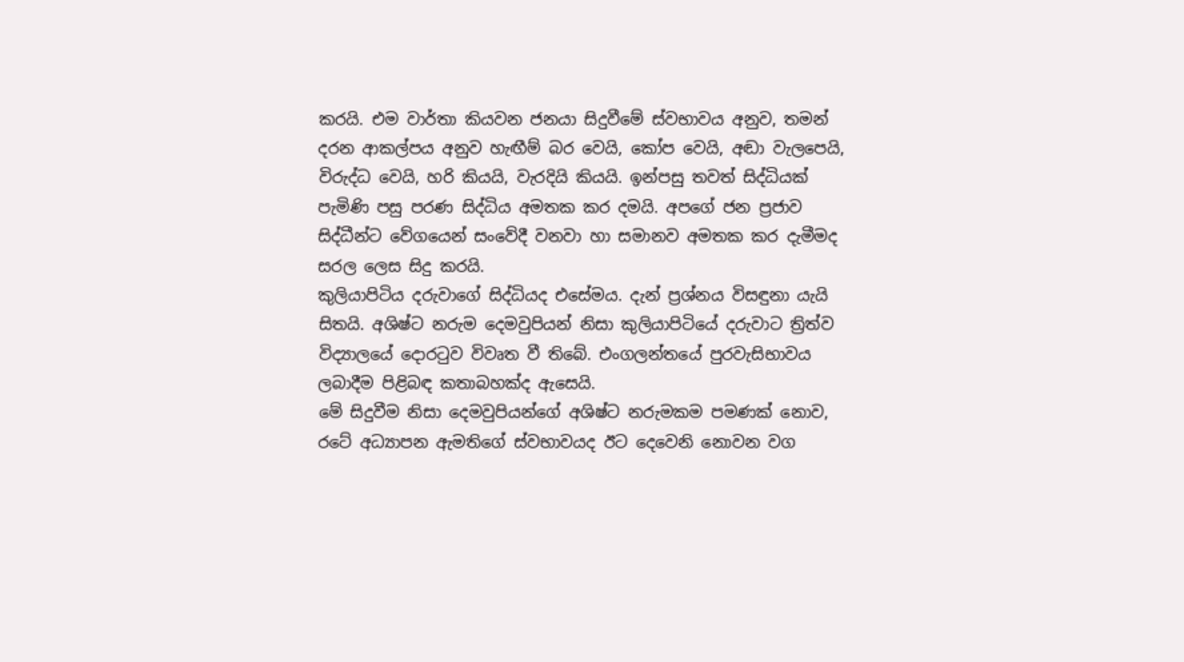කරයි. එම වාර්තා කියවන ජනයා සිදුවීමේ ස්වභාවය අනුව, තමන් දරන ආකල්පය අනුව හැඟීම් බර වෙයි, කෝප වෙයි, අඬා වැලපෙයි, විරුද්ධ වෙයි, හරි කියයි, වැරදියි කියයි. ඉන්පසු තවත් සිද්ධියක්  පැමිණි පසු පරණ සිද්ධිය අමතක කර දමයි. අපගේ ජන ප්‍රජාව සිද්ධීන්ට වේගයෙන් සංවේදී වනවා හා සමානව අමතක කර දැමීමද සරල ලෙස සිදු කරයි.
කුලියාපිටිය දරුවාගේ සිද්ධියද එසේමය. දැන් ප්‍රශ්නය විසඳුනා යැයි සිතයි. අශිෂ්ට නරුම දෙමවුපියන් නිසා කුලියාපිටියේ දරුවාට ත්‍රිත්ව විද්‍යාලයේ දොරටුව විවෘත වී තිබේ. එංගලන්තයේ පුරවැසිභාවය ලබාදීම පිළිබඳ කතාබහක්ද ඇසෙයි.
මේ සිදුවීම නිසා දෙමවුපියන්ගේ අශිෂ්ට නරුමකම පමණක් නොව, රටේ අධ්‍යාපන ඇමතිගේ ස්වභාවයද ඊට දෙවෙනි නොවන වග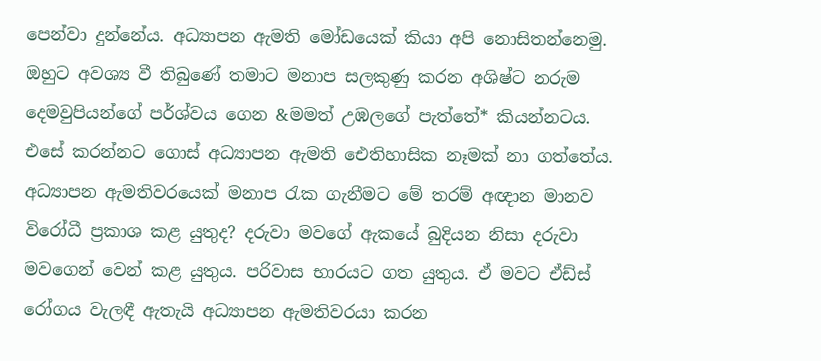පෙන්වා දුන්නේය. අධ්‍යාපන ඇමති මෝඩයෙක් කියා අපි නොසිතන්නෙමු. ඔහුට අවශ්‍ය වී තිබුණේ තමාට මනාප සලකුණු කරන අශිෂ්ට නරුම දෙමවුපියන්ගේ පර්ශ්වය ගෙන &මමත් උඹලගේ පැත්තේ* කියන්නටය. එසේ කරන්නට ගොස් අධ්‍යාපන ඇමති ඓතිහාසික නෑමක් නා ගත්තේය. අධ්‍යාපන ඇමතිවරයෙක් මනාප රැක ගැනීමට මේ තරම් අඥාන මානව විරෝධී ප්‍රකාශ කළ යුතුද? දරුවා මවගේ ඇකයේ බුදියන නිසා දරුවා මවගෙන් වෙන් කළ යුතුය. පරිවාස භාරයට ගත යුතුය. ඒ මවට ඒඩ්ස් රෝගය වැලඳී ඇතැයි අධ්‍යාපන ඇමතිවරයා කරන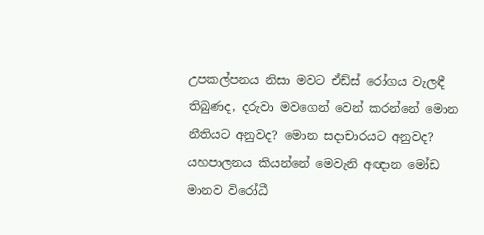උපකල්පනය නිසා මවට ඒඩ්ස් රෝගය වැලඳී තිබුණද, දරුවා මවගෙන් වෙන් කරන්නේ මොන නීතියට අනුවද? මොන සදාචාරයට අනුවද? යහපාලනය කියන්නේ මෙවැනි අඥාන මෝඩ මානව විරෝධී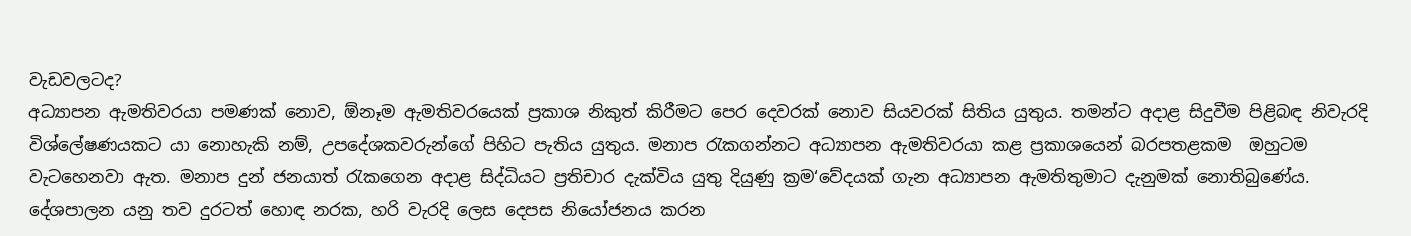වැඩවලටද?
අධ්‍යාපන ඇමතිවරයා පමණක් නොව, ඕනෑම ඇමතිවරයෙක් ප්‍රකාශ නිකුත් කිරීමට පෙර දෙවරක් නොව සියවරක් සිතිය යුතුය. තමන්ට අදාළ සිදුවීම පිළිබඳ නිවැරදි විශ්ලේෂණයකට යා නොහැකි නම්, උපදේශකවරුන්ගේ පිහිට පැතිය යුතුය. මනාප රැකගන්නට අධ්‍යාපන ඇමතිවරයා කළ ප්‍රකාශයෙන් බරපතළකම  ඔහුටම වැටහෙනවා ඇත. මනාප දුන් ජනයාත් රැකගෙන අදාළ සිද්ධියට ප්‍රතිචාර දැක්විය යුතු දියුණු ක්‍රම‘වේදයක් ගැන අධ්‍යාපන ඇමතිතුමාට දැනුමක් නොතිබුණේය. දේශපාලන යනු තව දුරටත් හොඳ නරක, හරි වැරදි ලෙස දෙපස නියෝජනය කරන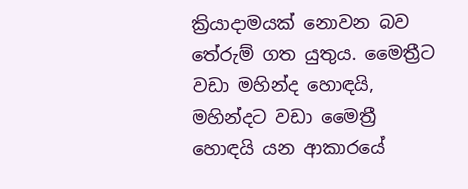ක්‍රියාදාමයක් නොවන බව තේරුම් ගත යුතුය. මෛත්‍රීට වඩා මහින්ද හොඳයි, මහින්දට වඩා මෛත්‍රී හොඳයි යන ආකාරයේ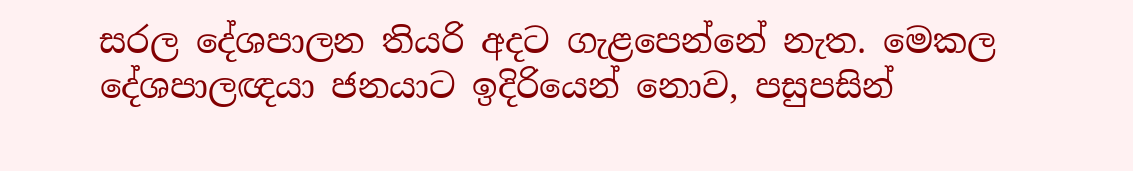සරල දේශපාලන තියරි අදට ගැළපෙන්නේ නැත. මෙකල දේශපාලඥයා ජනයාට ඉදිරියෙන් නොව, පසුපසින්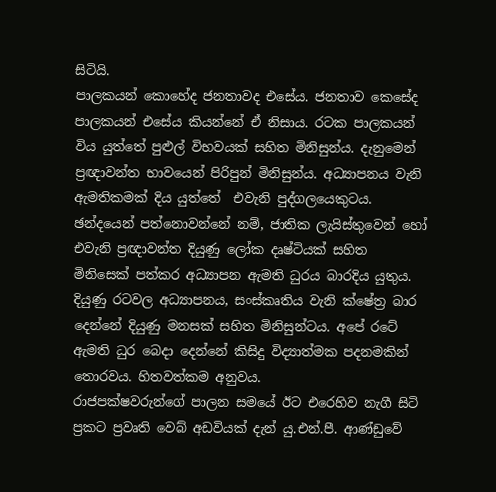සිටියි.
පාලකයන් කොහේද ජනතාවද එසේය. ජනතාව කෙසේද පාලකයන් එසේය කියන්නේ ඒ නිසාය. රටක පාලකයන් විය යුත්තේ පුළුල් විභවයක් සහිත මිනිසුන්ය. දැනුමෙන් ප්‍රඥාවන්ත භාවයෙන් පිරිපුන් මිනිසුන්ය. අධ්‍යාපනය වැනි ඇමතිකමක් දිය යුත්තේ  එවැනි පුද්ගලයෙකුටය. ඡන්දයෙන් පත්නොවන්නේ නම්, ජාතික ලැයිස්තුවෙන් හෝ එවැනි ප්‍රඥාවන්ත දියුණු ලෝක දෘෂ්ටියක් සහිත මිනිසෙක් පත්කර අධ්‍යාපන ඇමති ධුරය බාරදිය යුතුය. දියුණු රටවල අධ්‍යාපනය, සංස්කෘතිය වැනි ක්ෂේත්‍ර බාර දෙන්නේ දියුණු මනසක් සහිත මිනිසුන්ටය. අපේ රටේ ඇමති ධුර බෙදා දෙන්නේ කිසිදු විද්‍යාත්මක පදනමකින් තොරවය. හිතවත්කම අනුවය.
රාජපක්ෂවරුන්ගේ පාලන සමයේ ඊට එරෙහිව නැගී සිටි ප්‍රකට ප්‍රවෘති වෙබ් අඩවියක් දැන් යු.එන්.පී. ආණ්ඩුවේ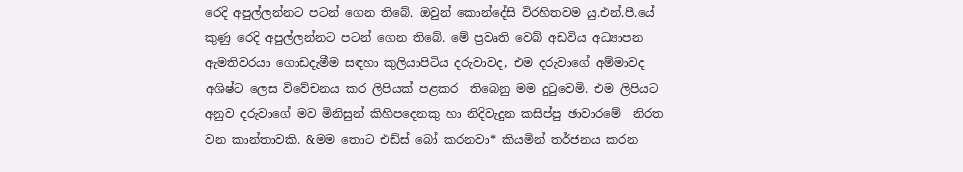රෙදි අපුල්ලන්නට පටන් ගෙන තිබේ. ඔවුන් කොන්දේසි විරහිතවම යු.එන්.පී.යේ කුණු රෙදි අපුල්ලන්නට පටන් ගෙන තිබේ. මේ ප්‍රවෘති වෙබ් අඩවිය අධ්‍යාපන ඇමතිවරයා ගොඩදැමීම සඳහා කුලියාපිටිය දරුවාවද, එම දරුවාගේ අම්මාවද අශිෂ්ට ලෙස විවේචනය කර ලිපියක් පළකර  තිබෙනු මම දුටුවෙමි. එම ලිපියට අනුව දරුවාගේ මව මිනිසුන් කිහිපදෙනකු හා නිදිවැදුන කසිප්පු ඡාවාරමේ  නිරත වන කාන්තාවකි. &මම තොට එඩ්ස් බෝ කරනවා* කියමින් තර්ජනය කරන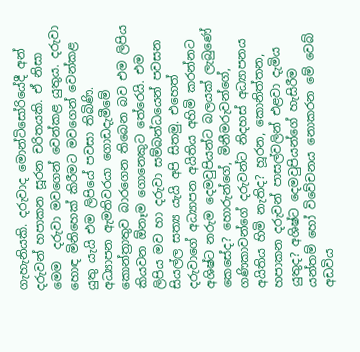ගැහැනියකි. දරුවාද මොන්ටිසෝරියේදී අන් දරුවන් හපාකන සූරන චරිතයකි. ඒ නිසා මෙම  දරුවා මවගෙන් වෙන්කළ යුතුය. දරුවා හොඳ මිනිහෙක් කිරීමට මවගෙන් වෙන්කළ යුතු යැයි එම ලිපියේ පවසා තිබිණි.
අධ්‍යාපන ඇමතිවරයා ගොඩදැමීමේ කොන්ත්‍රාතුව බාරගෙන තිබෙන බව එම ලිපිය කියවන ඕනෑම ගොනෙකුට තේරෙයි. එම ලිපිය මව හා දරුවා සම්බන්ධයෙන් පවසන සියල්ල සත්‍ය යැයි අපි සිතමු. එහෙත් දරුවාගේ අධ්‍යාපන අයිතිය අහිමි කරන්නට අශිෂ්ට නරුම දෙමවුපියන්ට බලයක් ලැබුණේ කෙසේද? හොරුන්ගේ, මිනීමරුවන්ගේ, ගණිකාවන්ගේ දරුවන්ට නිදහස් අධ්‍යාපනය අයිතිය හිමි නැතිද? හූරන, කොනිත්තන,  හපාකන දරුවන් පාසල්වලින් එළවා දැමිය යුතුද? අශිෂ්ට දෙමවුපියන්ගේ හැසිරීම යන්තම් හෝ විවේචනය නොකරන මේ වෙබ් අඩවිය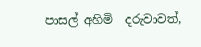පාසල් අහිමි  දරුවාවත්,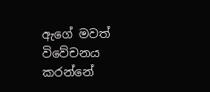ඇගේ මවත් විවේචනය කරන්නේ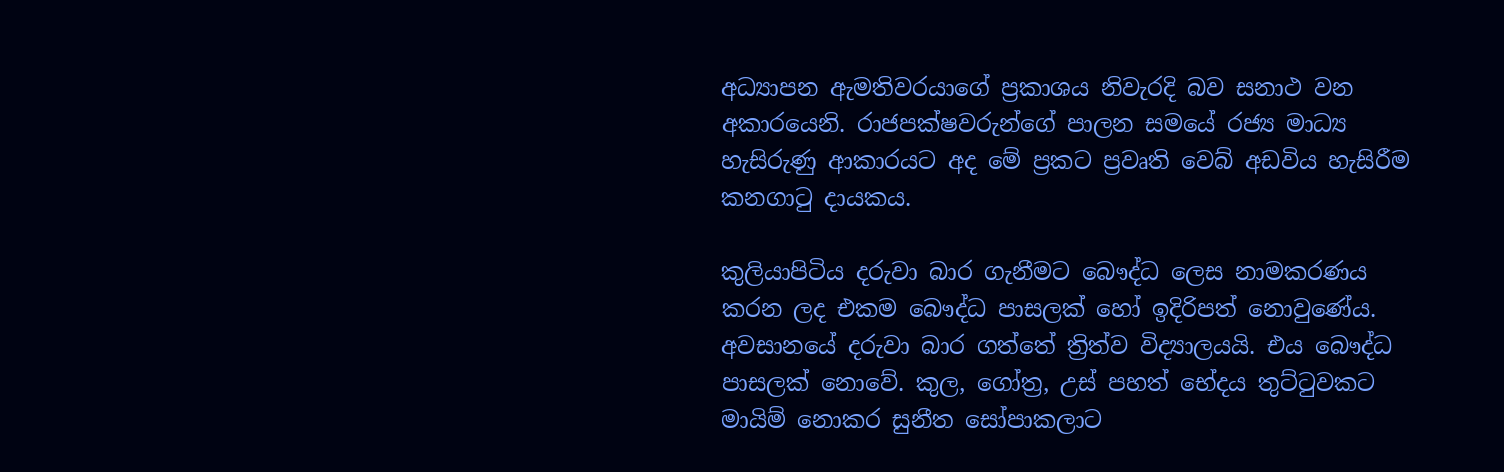අධ්‍යාපන ඇමතිවරයාගේ ප්‍රකාශය නිවැරදි බව සනාථ වන අකාරයෙනි. රාජපක්ෂවරුන්ගේ පාලන සමයේ රජ්‍ය මාධ්‍ය හැසිරුණු ආකාරයට අද මේ ප්‍රකට ප්‍රවෘති වෙබ් අඩවිය හැසිරීම කනගාටු දායකය.

කුලියාපිටිය දරුවා බාර ගැනීමට බෞද්ධ ලෙස නාමකරණය කරන ලද එකම බෞද්ධ පාසලක් හෝ ඉදිරිපත් නොවුණේය. අවසානයේ දරුවා බාර ගත්තේ ත්‍රිත්ව විද්‍යාලයයි. එය බෞද්ධ පාසලක් නොවේ. කුල, ගෝත්‍ර, උස් පහත් භේදය තුට්ටුවකට මායිම් නොකර සුනීත සෝපාකලාට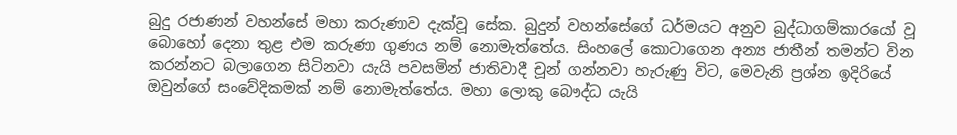බුදු රජාණන් වහන්සේ මහා කරුණාව දැක්වූ සේක. බුදුන් වහන්සේගේ ධර්මයට අනුව බුද්ධාගම්කාරයෝ වූ බොහෝ දෙනා තුළ එම කරුණා ගුණය නම් නොමැත්තේය. සිංහලේ කොටාගෙන අන්‍ය ජාතීන් තමන්ට වින කරන්නට බලාගෙන සිටිනවා යැයි පවසමින් ජාතිවාදී චූන් ගන්නවා හැරුණු විට, මෙවැනි ප්‍රශ්න ඉදිරියේ ඔවුන්ගේ සංවේදිකමක් නම් නොමැත්තේය. මහා ලොකු බෞද්ධ යැයි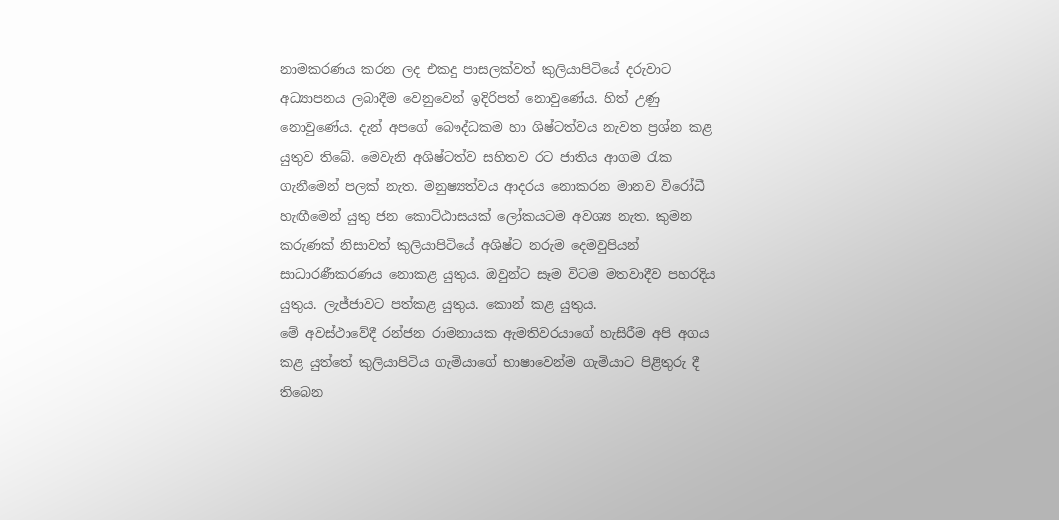නාමකරණය කරන ලද එකදු පාසලක්වත් කුලියාපිටියේ දරුවාට අධ්‍යාපනය ලබාදීම වෙනුවෙන් ඉදිරිපත් නොවුණේය. හිත් උණු නොවුණේය. දැන් අපගේ බෞද්ධකම හා ශිෂ්ටත්වය නැවත ප්‍රශ්න කළ යුතුව තිබේ. මෙවැනි අශිෂ්ටත්ව සහිතව රට ජාතිය ආගම රැක ගැනීමෙන් පලක් නැත. මනුෂ්‍යත්වය ආදරය නොකරන මානව විරෝධී හැඟීමෙන් යුතු ජන කොට්ඨාසයක් ලෝකයටම අවශ්‍ය නැත. කුමන කරුණක් නිසාවත් කුලියාපිටියේ අශිෂ්ට නරුම දෙමවුපියන් සාධාරණීකරණය නොකළ යුතුය. ඔවුන්ට සෑම විටම මතවාදීව පහරදිය යුතුය. ලැජ්ජාවට පත්කළ යුතුය. කොන් කළ යුතුය.
මේ අවස්ථාවේදී රන්ජන රාමනායක ඇමතිවරයාගේ හැසිරීම අපි අගය කළ යුත්තේ කුලියාපිටිය ගැමියාගේ භාෂාවෙන්ම ගැමියාට පිළිතුරු දී තිබෙන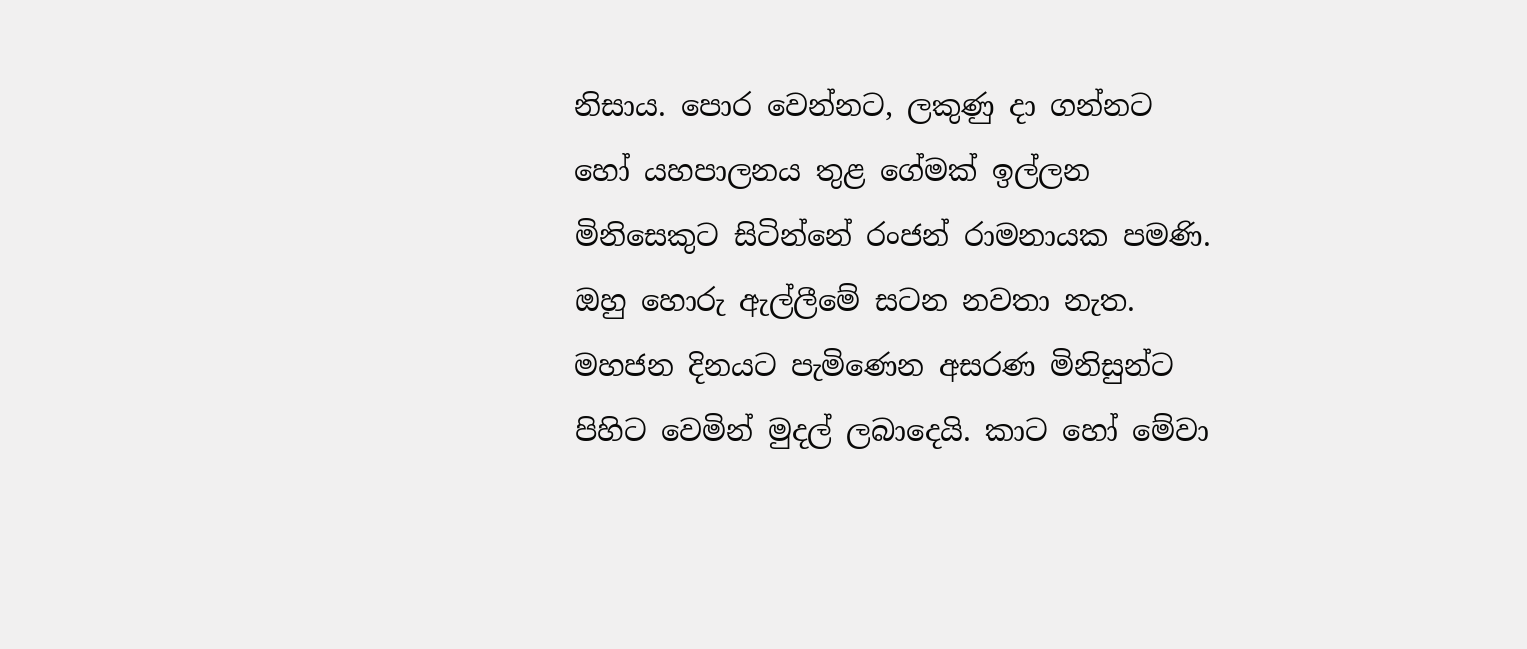නිසාය. පොර වෙන්නට, ලකුණු දා ගන්නට හෝ යහපාලනය තුළ ගේමක් ඉල්ලන මිනිසෙකුට සිටින්නේ රංජන් රාමනායක පමණි. ඔහු හොරු ඇල්ලීමේ සටන නවතා නැත. මහජන දිනයට පැමිණෙන අසරණ මිනිසුන්ට පිහිට වෙමින් මුදල් ලබාදෙයි. කාට හෝ මේවා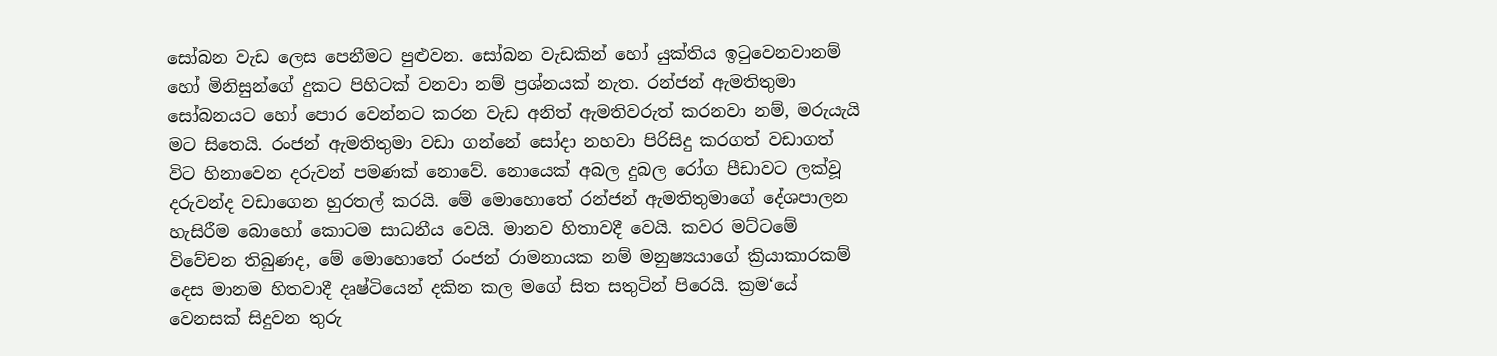සෝබන වැඩ ලෙස පෙනීමට පුළුවන. සෝබන වැඩකින් හෝ යුක්තිය ඉටුවෙනවානම් හෝ මිනිසුන්ගේ දුකට පිහිටක් වනවා නම් ප්‍රශ්නයක් නැත. රන්ජන් ඇමතිතුමා සෝබනයට හෝ පොර වෙන්නට කරන වැඩ අනිත් ඇමතිවරුත් කරනවා නම්, මරුයැයි මට සිතෙයි. රංජන් ඇමතිතුමා වඩා ගන්නේ සෝදා නහවා පිරිසිදු කරගත් වඩාගත් විට හිනාවෙන දරුවන් පමණක් නොවේ. නොයෙක් අබල දුබල රෝග පීඩාවට ලක්වූ දරුවන්ද වඩාගෙන හුරතල් කරයි. මේ මොහොතේ රන්ජන් ඇමතිතුමාගේ දේශපාලන හැසිරීම බොහෝ කොටම සාධනීය වෙයි. මානව හිතාවදී වෙයි. කවර මට්ටමේ විවේචන තිබුණද, මේ මොහොතේ රංජන් රාමනායක නම් මනුෂ්‍යයාගේ ක්‍රියාකාරකම් දෙස මානම හිතවාදී දෘෂ්ටියෙන් දකින කල මගේ සිත සතුටින් පිරෙයි. ක්‍රම‘යේ වෙනසක් සිදුවන තුරු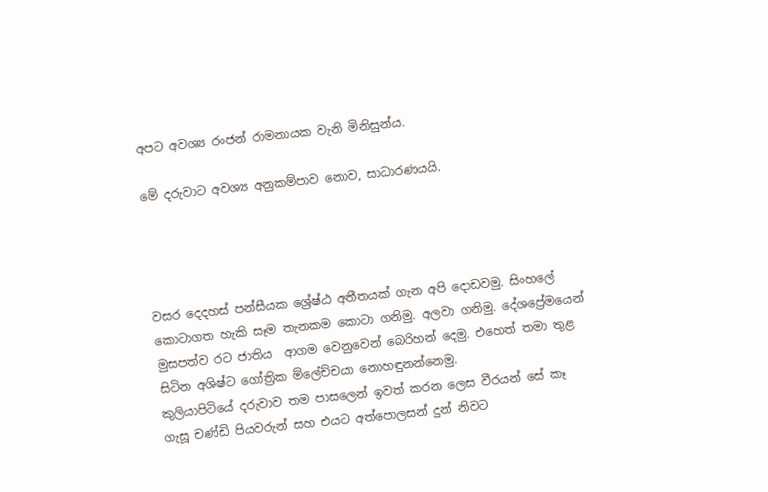අපට අවශ්‍ය රංජන් රාමනායක වැනි මිනිසුන්ය.

මේ දරුවාට අවශ්‍ය අනුකම්පාව නොව, සාධාරණයයි.




වසර දෙදහස් පන්සීයක ශ්‍රේෂ්ඨ අතීතයක් ගැන අපි දොඩවමු. සිංහලේ කොටාගත හැකි සෑම තැනකම කොටා ගනිමු. අලවා ගනිමු. දේශප්‍රේමයෙන් මුසපත්ව රට ජාතිය  ආගම වෙනුවෙන් බෙරිහන් දෙමු. එහෙත් තමා තුළ සිටින අශිෂ්ට ගෝත්‍රික ම්ලේච්චයා නොහඳුනන්නෙමු.
කුලියාපිටියේ දරුවාව තම පාසලෙන් ඉවත් කරන ලෙස වීරයන් සේ කෑ ගැසූ චණ්ඩි පියවරුන් සහ එයට අත්පොලසන් දුන් නිවට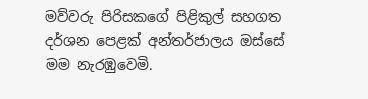මව්වරු පිරිසකගේ පිළිකුල් සහගත දර්ශන පෙළක් අන්තර්ජාලය ඔස්සේ මම නැරඹුවෙමි.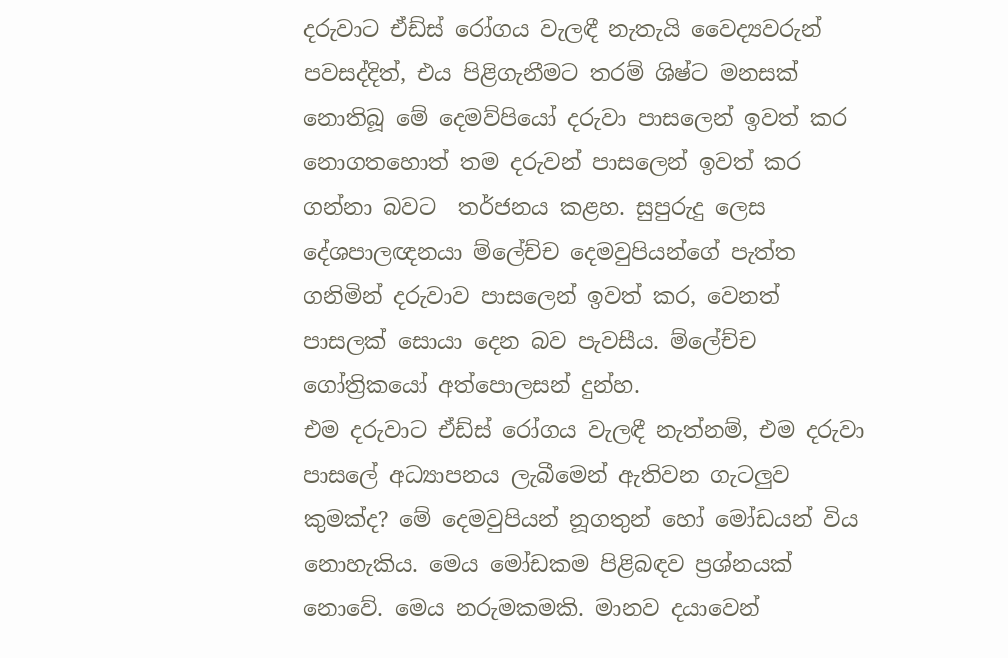දරුවාට ඒඩ්ස් රෝගය වැලඳී නැතැයි වෛද්‍යවරුන් පවසද්දිත්, එය පිළිගැනීමට තරම් ශිෂ්ට මනසක් නොතිබූ මේ දෙමව්පියෝ දරුවා පාසලෙන් ඉවත් කර නොගතහොත් තම දරුවන් පාසලෙන් ඉවත් කර ගන්නා බවට  තර්ජනය කළහ. සුපුරුදු ලෙස දේශපාලඥනයා ම්ලේච්ච දෙමවුපියන්ගේ පැත්ත ගනිමින් දරුවාව පාසලෙන් ඉවත් කර, වෙනත් පාසලක් සොයා දෙන බව පැවසීය. ම්ලේච්ච ගෝත්‍රිකයෝ අත්පොලසන් දුන්හ.
එම දරුවාට ඒඩ්ස් රෝගය වැලඳී නැත්නම්, එම දරුවා පාසලේ අධ්‍යාපනය ලැබීමෙන් ඇතිවන ගැටලුව කුමක්ද? මේ දෙමවුපියන් නූගතුන් හෝ මෝඩයන් විය නොහැකිය. මෙය මෝඩකම පිළිබඳව ප්‍රශ්නයක් නොවේ. මෙය නරුමකමකි. මානව දයාවෙන්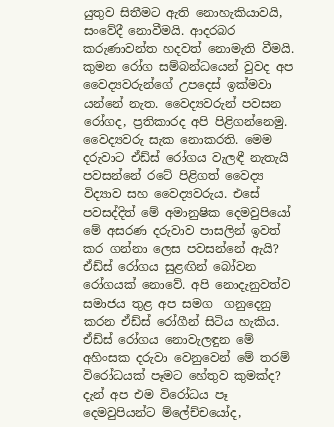යුතුව සිතීමට ඇති නොහැකියාවයි, සංවේදී නොවීමයි. ආදරබර කරුණාවන්ත හදවත් නොමැති වීමයි. කුමන රෝග සම්බන්ධයෙන් වුවද අප වෛද්‍යවරුන්ගේ උපදෙස් ඉක්මවා  යන්නේ නැත. වෛද්‍යවරුන් පවසන රෝගද, ප්‍රතිකාරද අපි පිළිගන්නෙමු. වෛද්‍යවරු සැක නොකරති. මෙම දරුවාට ඒඩ්ස් රෝගය වැලඳී නැතැයි පවසන්නේ රටේ පිළිගත් වෛද්‍ය  විද්‍යාව සහ වෛද්‍යවරුය. එසේ පවසද්දිත් මේ අමානුෂික දෙමවුපියෝ මේ අසරණ දරුවාව පාසලින් ඉවත් කර ගන්නා ලෙස පවසන්නේ ඇයි? ඒඩ්ස් රෝගය සුළඟින් බෝවන රෝගයක් නොවේ. අපි නොදැනුවත්ව සමාජය තුළ අප සමග  ගනුදෙනු කරන ඒඩ්ස් රෝගීන් සිටිය හැකිය. ඒඩ්ස් රෝගය නොවැලඳුන මේ අහිංසක දරුවා වෙනුවෙන් මේ තරම් විරෝධයක් පෑමට හේතුව කුමක්ද?
දැන් අප එම විරෝධය පෑ දෙමවුපියන්ට ම්ලේච්චයෝද,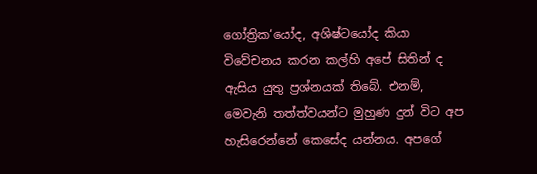ගෝත්‍රික‘යෝද, අශිෂ්ටයෝද කියා විවේචනය කරන කල්හි අපේ සිතින් ද ඇසිය යුතු ප්‍රශ්නයක් තිබේ. එනම්, මෙවැනි තත්ත්වයන්ට මුහුණ දුන් විට අප හැසිරෙන්නේ කෙසේද යන්නය. අපගේ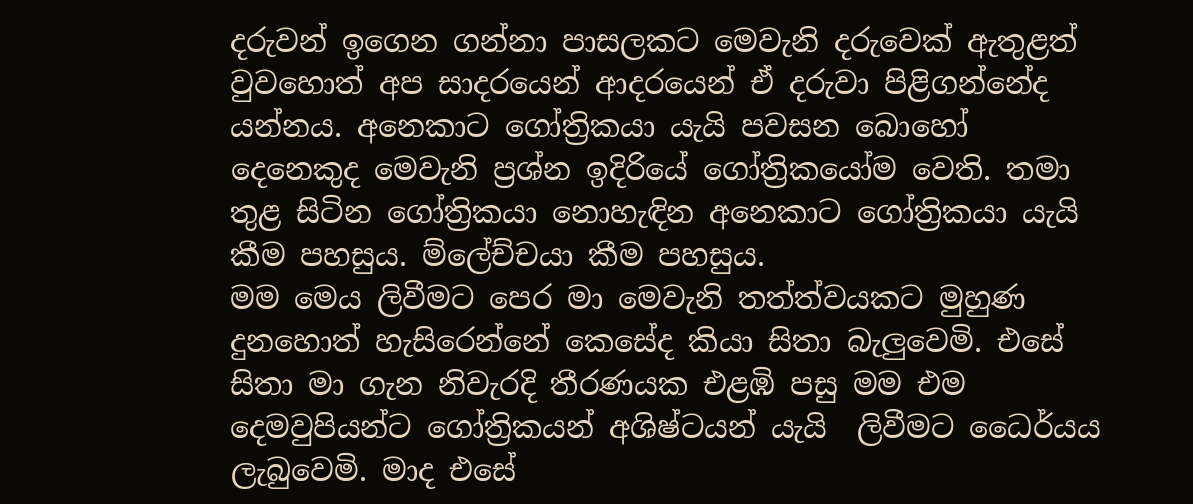දරුවන් ඉගෙන ගන්නා පාසලකට මෙවැනි දරුවෙක් ඇතුළත් වුවහොත් අප සාදරයෙන් ආදරයෙන් ඒ දරුවා පිළිගන්නේද යන්නය. අනෙකාට ගෝත්‍රිකයා යැයි පවසන බොහෝ දෙනෙකුද මෙවැනි ප්‍රශ්න ඉදිරියේ ගෝත්‍රිකයෝම වෙති. තමා තුළ සිටින ගෝත්‍රිකයා නොහැඳින අනෙකාට ගෝත්‍රිකයා යැයි කීම පහසුය. ම්ලේච්චයා කීම පහසුය.
මම මෙය ලිවීමට පෙර මා මෙවැනි තත්ත්වයකට මුහුණ දුනහොත් හැසිරෙන්නේ කෙසේද කියා සිතා බැලුවෙමි. එසේ සිතා මා ගැන නිවැරදි තීරණයක එළඹි පසු මම එම දෙමවුපියන්ට ගෝත්‍රිකයන් අශිෂ්ටයන් යැයි  ලිවීමට ධෛර්යය ලැබුවෙමි. මාද එසේ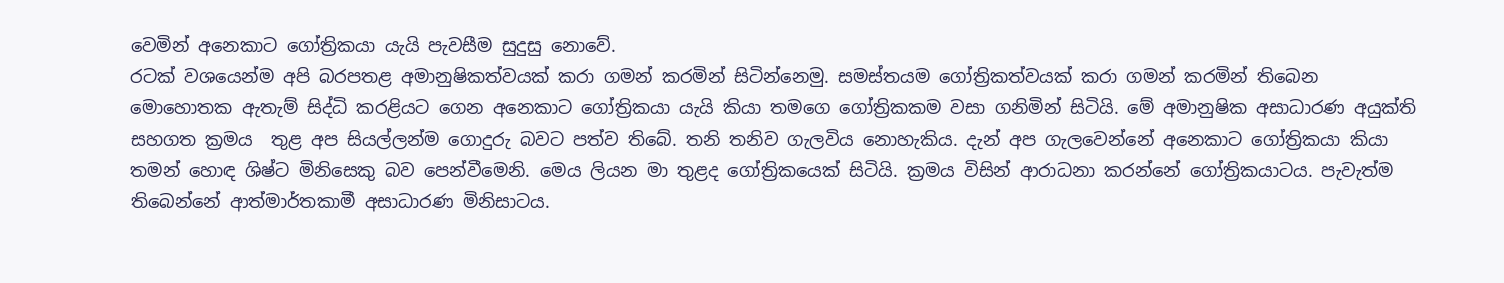වෙමින් අනෙකාට ගෝත්‍රිකයා යැයි පැවසීම සුදුසු නොවේ.
රටක් වශයෙන්ම අපි බරපතළ අමානුෂිකත්වයක් කරා ගමන් කරමින් සිටින්නෙමු. සමස්තයම ගෝත්‍රිකත්වයක් කරා ගමන් කරමින් තිබෙන මොහොතක ඇතැම් සිද්ධි කරළියට ගෙන අනෙකාට ගෝත්‍රිකයා යැයි කියා තමගෙ ගෝත්‍රිකකම වසා ගනිමින් සිටියි. මේ අමානුෂික අසාධාරණ අයුක්ති සහගත ක්‍රමය  තුළ අප සියල්ලන්ම ගොදුරු බවට පත්ව තිබේ. තනි තනිව ගැලවිය නොහැකිය. දැන් අප ගැලවෙන්නේ අනෙකාට ගෝත්‍රිකයා කියා තමන් හොඳ ශිෂ්ට මිනිසෙකු බව පෙන්වීමෙනි. මෙය ලියන මා තුළද ගෝත්‍රිකයෙක් සිටියි. ක්‍රමය විසින් ආරාධනා කරන්නේ ගෝත්‍රිකයාටය. පැවැත්ම තිබෙන්නේ ආත්මාර්තකාමී අසාධාරණ මිනිසාටය.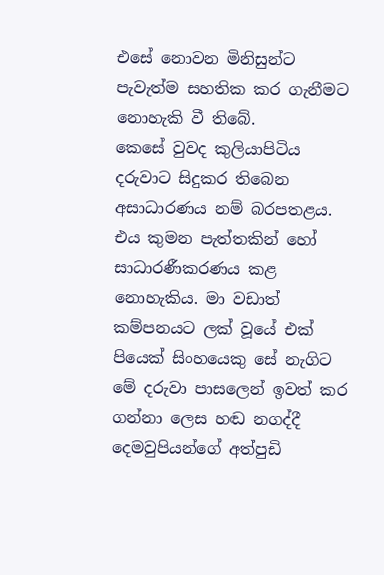එසේ නොවන මිනිසුන්ට පැවැත්ම සහතික කර ගැනීමට නොහැකි වී තිබේ.
කෙසේ වුවද කුලියාපිටිය දරුවාට සිදුකර තිබෙන අසාධාරණය නම් බරපතළය. එය කුමන පැත්තකින් හෝ සාධාරණීකරණය කළ නොහැකිය. මා වඩාත් කම්පනයට ලක් වූයේ එක් පියෙක් සිංහයෙකු සේ නැගිට මේ දරුවා පාසලෙන් ඉවත් කර ගන්නා ලෙස හඬ නගද්දී දෙමවුපියන්ගේ අත්පුඩි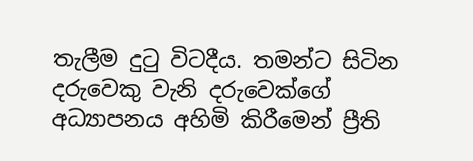තැලීම දුටු විටදීය. තමන්ට සිටින දරුවෙකු වැනි දරුවෙක්ගේ අධ්‍යාපනය අහිමි කිරීමෙන් ප්‍රීති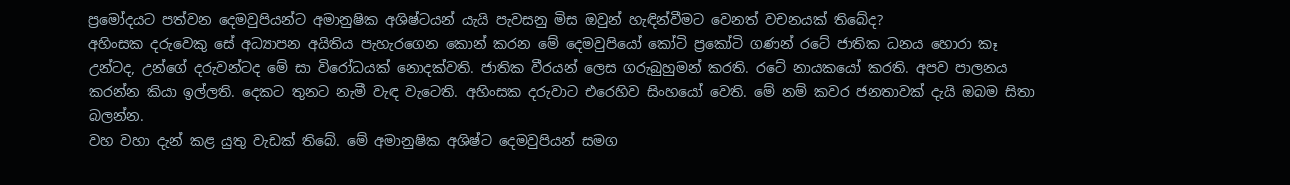ප්‍රමෝදයට පත්වන දෙමවුපියන්ට අමානුෂික අශිෂ්ටයන් යැයි පැවසනු මිස ඔවුන් හැඳින්වීමට වෙනත් වචනයක් තිබේද?
අහිංසක දරුවෙකු සේ අධ්‍යාපන අයිතිය පැහැරගෙන කොන් කරන මේ දෙමවුපියෝ කෝටි ප්‍රකෝටි ගණන් රටේ ජාතික ධනය හොරා කෑ උන්ටද, උන්ගේ දරුවන්ටද මේ සා විරෝධයක් නොදක්වති. ජාතික වීරයන් ලෙස ගරුබුහුමන් කරති. රටේ නායකයෝ කරති. අපව පාලනය කරන්න කියා ඉල්ලති. දෙකට තුනට නැමී වැඳ වැටෙති. අහිංසක දරුවාට එරෙහිව සිංහයෝ වෙති. මේ නම් කවර ජනතාවක් දැයි ඔබම සිතා බලන්න.
වහ වහා දැන් කළ යුතු වැඩක් තිබේ. මේ අමානුෂික අශිෂ්ට දෙමවුපියන් සමග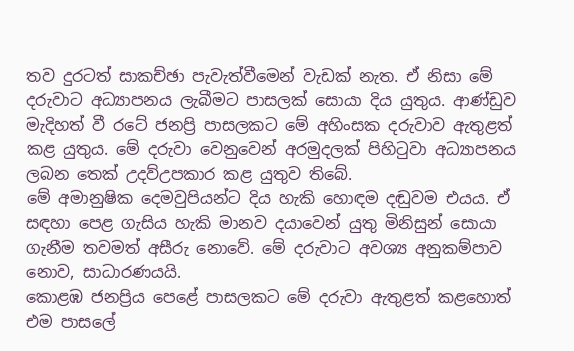තව දුරටත් සාකච්ඡා පැවැත්වීමෙන් වැඩක් නැත. ඒ නිසා මේ දරුවාට අධ්‍යාපනය ලැබීමට පාසලක් සොයා දිය යුතුය. ආණ්ඩුව මැදිහත් වී රටේ ජනප්‍රි පාසලකට මේ අහිංසක දරුවාව ඇතුළත් කළ යුතුය. මේ දරුවා වෙනුවෙන් අරමුදලක් පිහිටුවා අධ්‍යාපනය ලබන තෙක් උදව්උපකාර කළ යුතුව තිබේ.
මේ අමානුෂික දෙමවුපියන්ට දිය හැකි හොඳම දඬුවම එයය. ඒ සඳහා පෙළ ගැසිය හැකි මානව දයාවෙන් යුතු මිනිසුන් සොයා ගැනීම තවමත් අසීරු නොවේ. මේ දරුවාට අවශ්‍ය අනුකම්පාව නොව, සාධාරණයයි.
කොළඹ ජනප්‍රිය පෙළේ පාසලකට මේ දරුවා ඇතුළත් කළහොත් එම පාසලේ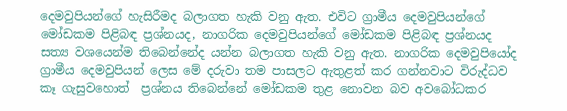දෙමවුපියන්ගේ හැසිරීමද බලාගත හැකි වනු ඇත. එවිට ග්‍රාමීය දෙමවුපියන්ගේ මෝඩකම පිළිබඳ ප්‍රශ්නයද, නාගරික දෙමවුපියන්ගේ මෝඩකම පිළිබඳ ප්‍රශ්නයද සත්‍ය වශයෙන්ම තිබෙන්නේද යන්න බලාගත හැකි වනු ඇත. නාගරික දෙමවුපියෝද ග්‍රාමීය දෙමවුපියන් ලෙස මේ දරුවා තම පාසලට ඇතුළත් කර ගන්නවාට විරුද්ධව කෑ ගැසුවහොත්  ප්‍රශ්නය තිබෙන්නේ මෝඩකම තුළ නොවන බව අවබෝධකර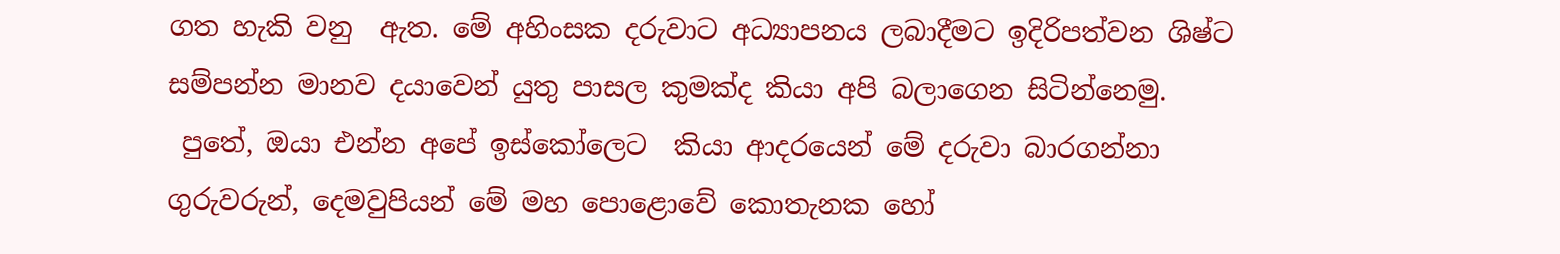ගත හැකි වනු  ඇත. මේ අහිංසක දරුවාට අධ්‍යාපනය ලබාදීමට ඉදිරිපත්වන ශිෂ්ට සම්පන්න මානව දයාවෙන් යුතු පාසල කුමක්ද කියා අපි බලාගෙන සිටින්නෙමු.
 පුතේ, ඔයා එන්න අපේ ඉස්කෝලෙට  කියා ආදරයෙන් මේ දරුවා බාරගන්නා ගුරුවරුන්, දෙමවුපියන් මේ මහ පොළොවේ කොතැනක හෝ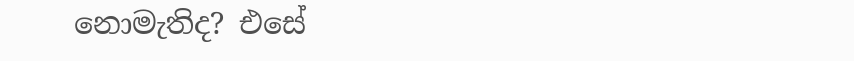නොමැතිද? එසේ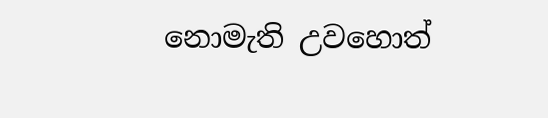නොමැති උවහොත්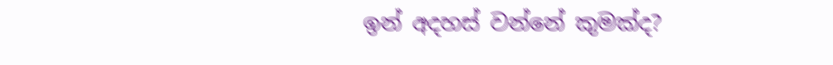ඉන් අදහස් වන්නේ කුමක්ද?